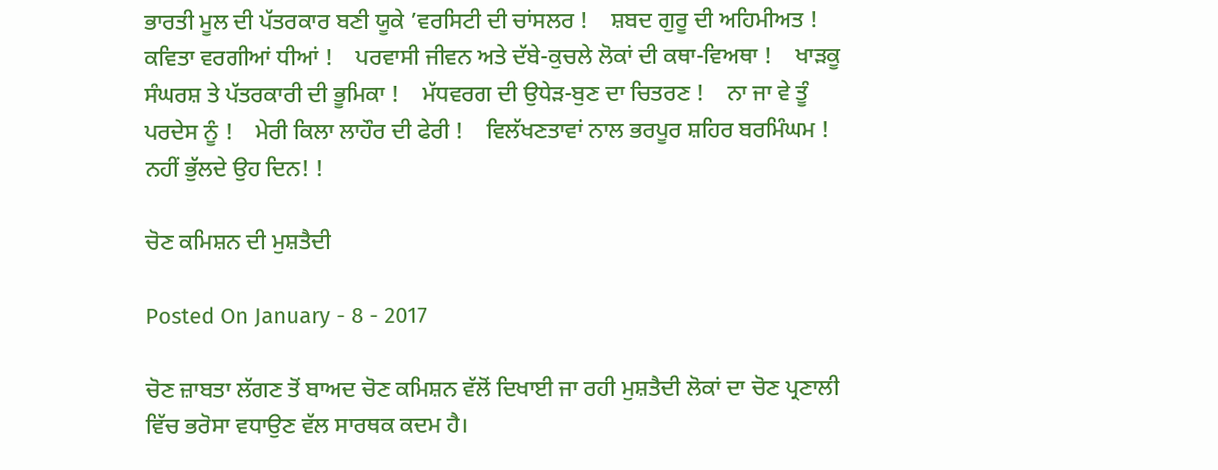ਭਾਰਤੀ ਮੂਲ ਦੀ ਪੱਤਰਕਾਰ ਬਣੀ ਯੂਕੇ ’ਵਰਸਿਟੀ ਦੀ ਚਾਂਸਲਰ !    ਸ਼ਬਦ ਗੁਰੂ ਦੀ ਅਹਿਮੀਅਤ !    ਕਵਿਤਾ ਵਰਗੀਆਂ ਧੀਆਂ !    ਪਰਵਾਸੀ ਜੀਵਨ ਅਤੇ ਦੱਬੇ-ਕੁਚਲੇ ਲੋਕਾਂ ਦੀ ਕਥਾ-ਵਿਅਥਾ !    ਖਾੜਕੂ ਸੰਘਰਸ਼ ਤੇ ਪੱਤਰਕਾਰੀ ਦੀ ਭੂਮਿਕਾ !    ਮੱਧਵਰਗ ਦੀ ਉਧੇੜ-ਬੁਣ ਦਾ ਚਿਤਰਣ !    ਨਾ ਜਾ ਵੇ ਤੂੰ ਪਰਦੇਸ ਨੂੰ !    ਮੇਰੀ ਕਿਲਾ ਲਾਹੌਰ ਦੀ ਫੇਰੀ !    ਵਿਲੱਖਣਤਾਵਾਂ ਨਾਲ ਭਰਪੂਰ ਸ਼ਹਿਰ ਬਰਮਿੰਘਮ !    ਨਹੀਂ ਭੁੱਲਦੇ ਉਹ ਦਿਨ! !

ਚੋਣ ਕਮਿਸ਼ਨ ਦੀ ਮੁਸ਼ਤੈਦੀ

Posted On January - 8 - 2017

ਚੋਣ ਜ਼ਾਬਤਾ ਲੱਗਣ ਤੋਂ ਬਾਅਦ ਚੋਣ ਕਮਿਸ਼ਨ ਵੱਲੋਂ ਦਿਖਾਈ ਜਾ ਰਹੀ ਮੁਸ਼ਤੈਦੀ ਲੋਕਾਂ ਦਾ ਚੋਣ ਪ੍ਰਣਾਲੀ ਵਿੱਚ ਭਰੋਸਾ ਵਧਾਉਣ ਵੱਲ ਸਾਰਥਕ ਕਦਮ ਹੈ।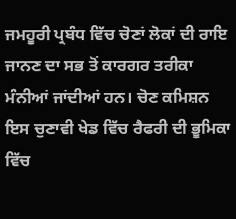ਜਮਹੂਰੀ ਪ੍ਰਬੰਧ ਵਿੱਚ ਚੋਣਾਂ ਲੋਕਾਂ ਦੀ ਰਾਇ ਜਾਨਣ ਦਾ ਸਭ ਤੋਂ ਕਾਰਗਰ ਤਰੀਕਾ ਮੰਨੀਆਂ ਜਾਂਦੀਆਂ ਹਨ। ਚੋਣ ਕਮਿਸ਼ਨ ਇਸ ਚੁਣਾਵੀ ਖੇਡ ਵਿੱਚ ਰੈਫਰੀ ਦੀ ਭੂਮਿਕਾ ਵਿੱਚ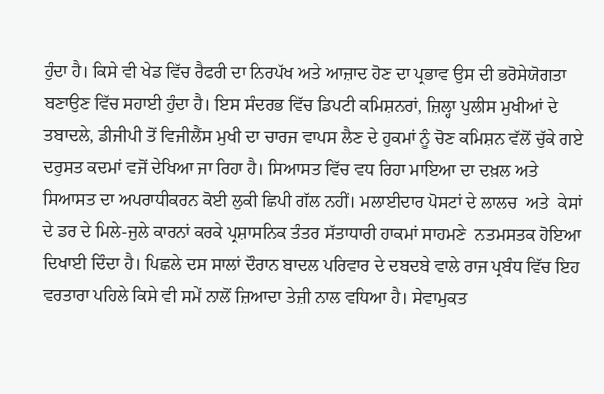ਹੁੰਦਾ ਹੈ। ਕਿਸੇ ਵੀ ਖੇਡ ਵਿੱਚ ਰੈਫਰੀ ਦਾ ਨਿਰਪੱਖ ਅਤੇ ਆਜ਼ਾਦ ਹੋਣ ਦਾ ਪ੍ਰਭਾਵ ਉਸ ਦੀ ਭਰੋਸੇਯੋਗਤਾ ਬਣਾਉਣ ਵਿੱਚ ਸਹਾਈ ਹੁੰਦਾ ਹੈ। ਇਸ ਸੰਦਰਭ ਵਿੱਚ ਡਿਪਟੀ ਕਮਿਸ਼ਨਰਾਂ, ਜ਼ਿਲ੍ਹਾ ਪੁਲੀਸ ਮੁਖੀਆਂ ਦੇ ਤਬਾਦਲੇ, ਡੀਜੀਪੀ ਤੋਂ ਵਿਜੀਲੈਂਸ ਮੁਖੀ ਦਾ ਚਾਰਜ ਵਾਪਸ ਲੈਣ ਦੇ ਹੁਕਮਾਂ ਨੂੰ ਚੋਣ ਕਮਿਸ਼ਨ ਵੱਲੋਂ ਚੁੱਕੇ ਗਏ ਦਰੁਸਤ ਕਦਮਾਂ ਵਜੋਂ ਦੇਖਿਆ ਜਾ ਰਿਹਾ ਹੈ। ਸਿਆਸਤ ਵਿੱਚ ਵਧ ਰਿਹਾ ਮਾਇਆ ਦਾ ਦਖ਼ਲ ਅਤੇ ਸਿਆਸਤ ਦਾ ਅਪਰਾਧੀਕਰਨ ਕੋਈ ਲੁਕੀ ਛਿਪੀ ਗੱਲ ਨਹੀਂ। ਮਲਾਈਦਾਰ ਪੋਸਟਾਂ ਦੇ ਲਾਲਚ  ਅਤੇ  ਕੇਸਾਂ ਦੇ ਡਰ ਦੇ ਮਿਲੇ-ਜੁਲੇ ਕਾਰਨਾਂ ਕਰਕੇ ਪ੍ਰਸ਼ਾਸਨਿਕ ਤੰਤਰ ਸੱਤਾਧਾਰੀ ਹਾਕਮਾਂ ਸਾਹਮਣੇ  ਨਤਮਸਤਕ ਹੋਇਆ ਦਿਖਾਈ ਦਿੰਦਾ ਹੈ। ਪਿਛਲੇ ਦਸ ਸਾਲਾਂ ਦੌਰਾਨ ਬਾਦਲ ਪਰਿਵਾਰ ਦੇ ਦਬਦਬੇ ਵਾਲੇ ਰਾਜ ਪ੍ਰਬੰਧ ਵਿੱਚ ਇਹ ਵਰਤਾਰਾ ਪਹਿਲੇ ਕਿਸੇ ਵੀ ਸਮੇਂ ਨਾਲੋਂ ਜ਼ਿਆਦਾ ਤੇਜ਼ੀ ਨਾਲ ਵਧਿਆ ਹੈ। ਸੇਵਾਮੁਕਤ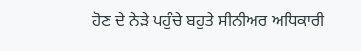ਹੋਣ ਦੇ ਨੇੜੇ ਪਹੁੰਚੇ ਬਹੁਤੇ ਸੀਨੀਅਰ ਅਧਿਕਾਰੀ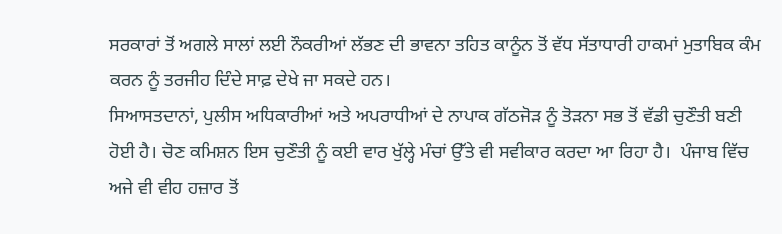ਸਰਕਾਰਾਂ ਤੋਂ ਅਗਲੇ ਸਾਲਾਂ ਲਈ ਨੌਕਰੀਆਂ ਲੱਭਣ ਦੀ ਭਾਵਨਾ ਤਹਿਤ ਕਾਨੂੰਨ ਤੋਂ ਵੱਧ ਸੱਤਾਧਾਰੀ ਹਾਕਮਾਂ ਮੁਤਾਬਿਕ ਕੰਮ ਕਰਨ ਨੂੰ ਤਰਜੀਹ ਦਿੰਦੇ ਸਾਫ਼ ਦੇਖੇ ਜਾ ਸਕਦੇ ਹਨ।
ਸਿਆਸਤਦਾਨਾਂ, ਪੁਲੀਸ ਅਧਿਕਾਰੀਆਂ ਅਤੇ ਅਪਰਾਧੀਆਂ ਦੇ ਨਾਪਾਕ ਗੱਠਜੋੜ ਨੂੰ ਤੋੜਨਾ ਸਭ ਤੋਂ ਵੱਡੀ ਚੁਣੌਤੀ ਬਣੀ ਹੋਈ ਹੈ। ਚੋਣ ਕਮਿਸ਼ਨ ਇਸ ਚੁਣੌਤੀ ਨੂੰ ਕਈ ਵਾਰ ਖੁੱਲ੍ਹੇ ਮੰਚਾਂ ਉੱਤੇ ਵੀ ਸਵੀਕਾਰ ਕਰਦਾ ਆ ਰਿਹਾ ਹੈ।  ਪੰਜਾਬ ਵਿੱਚ ਅਜੇ ਵੀ ਵੀਹ ਹਜ਼ਾਰ ਤੋਂ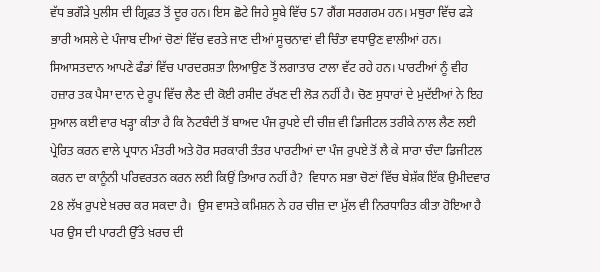ਵੱਧ ਭਗੌੜੇ ਪੁਲੀਸ ਦੀ ਗ੍ਰਿਫ਼ਤ ਤੋਂ ਦੂਰ ਹਨ। ਇਸ ਛੋਟੇ ਜਿਹੇ ਸੂਬੇ ਵਿੱਚ 57 ਗੈਂਗ ਸਰਗਰਮ ਹਨ। ਮਥੁਰਾ ਵਿੱਚ ਫੜੇ ਭਾਰੀ ਅਸਲੇ ਦੇ ਪੰਜਾਬ ਦੀਆਂ ਚੋਣਾਂ ਵਿੱਚ ਵਰਤੇ ਜਾਣ ਦੀਆਂ ਸੂਚਨਾਵਾਂ ਵੀ ਚਿੰਤਾ ਵਧਾਉਣ ਵਾਲੀਆਂ ਹਨ। ਸਿਆਸਤਦਾਨ ਆਪਣੇ ਫੰਡਾਂ ਵਿੱਚ ਪਾਰਦਰਸ਼ਤਾ ਲਿਆਉਣ ਤੋਂ ਲਗਾਤਾਰ ਟਾਲਾ ਵੱਟ ਰਹੇ ਹਨ। ਪਾਰਟੀਆਂ ਨੂੰ ਵੀਹ ਹਜ਼ਾਰ ਤਕ ਪੈਸਾ ਦਾਨ ਦੇ ਰੂਪ ਵਿੱਚ ਲੈਣ ਦੀ ਕੋਈ ਰਸੀਦ ਰੱਖਣ ਦੀ ਲੋੜ ਨਹੀਂ ਹੈ। ਚੋਣ ਸੁਧਾਰਾਂ ਦੇ ਮੁਦੱਈਆਂ ਨੇ ਇਹ ਸੁਆਲ ਕਈ ਵਾਰ ਖੜ੍ਹਾ ਕੀਤਾ ਹੈ ਕਿ ਨੋਟਬੰਦੀ ਤੋਂ ਬਾਅਦ ਪੰਜ ਰੁਪਏ ਦੀ ਚੀਜ਼ ਵੀ ਡਿਜੀਟਲ ਤਰੀਕੇ ਨਾਲ ਲੈਣ ਲਈ ਪ੍ਰੇਰਿਤ ਕਰਨ ਵਾਲੇ ਪ੍ਰਧਾਨ ਮੰਤਰੀ ਅਤੇ ਹੋਰ ਸਰਕਾਰੀ ਤੰਤਰ ਪਾਰਟੀਆਂ ਦਾ ਪੰਜ ਰੁਪਏ ਤੋਂ ਲੈ ਕੇ ਸਾਰਾ ਚੰਦਾ ਡਿਜੀਟਲ ਕਰਨ ਦਾ ਕਾਨੂੰਨੀ ਪਰਿਵਰਤਨ ਕਰਨ ਲਈ ਕਿਉਂ ਤਿਆਰ ਨਹੀਂ ਹੈ?  ਵਿਧਾਨ ਸਭਾ ਚੋਣਾਂ ਵਿੱਚ ਬੇਸ਼ੱਕ ਇੱਕ ਉਮੀਦਵਾਰ 28 ਲੱਖ ਰੁਪਏ ਖ਼ਰਚ ਕਰ ਸਕਦਾ ਹੈ।  ਉਸ ਵਾਸਤੇ ਕਮਿਸ਼ਨ ਨੇ ਹਰ ਚੀਜ਼ ਦਾ ਮੁੱਲ ਵੀ ਨਿਰਧਾਰਿਤ ਕੀਤਾ ਹੋਇਆ ਹੈ ਪਰ ਉਸ ਦੀ ਪਾਰਟੀ ਉੱਤੇ ਖ਼ਰਚ ਦੀ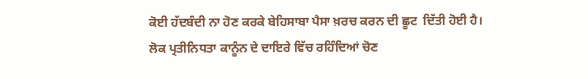ਕੋਈ ਹੱਦਬੰਦੀ ਨਾ ਹੋਣ ਕਰਕੇ ਬੇਹਿਸਾਬਾ ਪੈਸਾ ਖ਼ਰਚ ਕਰਨ ਦੀ ਛੂਟ  ਦਿੱਤੀ ਹੋਈ ਹੈ।
ਲੋਕ ਪ੍ਰਤੀਨਿਧਤਾ ਕਾਨੂੰਨ ਦੇ ਦਾਇਰੇ ਵਿੱਚ ਰਹਿੰਦਿਆਂ ਚੋਣ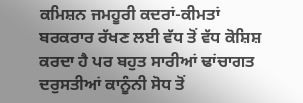ਕਮਿਸ਼ਨ ਜਮਹੂਰੀ ਕਦਰਾਂ-ਕੀਮਤਾਂ ਬਰਕਰਾਰ ਰੱਖਣ ਲਈ ਵੱਧ ਤੋਂ ਵੱਧ ਕੋਸ਼ਿਸ਼ ਕਰਦਾ ਹੈ ਪਰ ਬਹੁਤ ਸਾਰੀਆਂ ਢਾਂਚਾਗਤ ਦਰੁਸਤੀਆਂ ਕਾਨੂੰਨੀ ਸੋਧ ਤੋਂ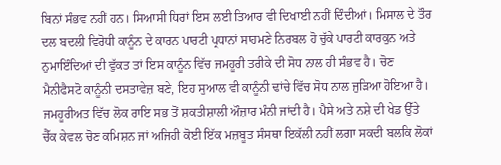ਬਿਨਾਂ ਸੰਭਵ ਨਹੀਂ ਹਨ। ਸਿਆਸੀ ਧਿਰਾਂ ਇਸ ਲਈ ਤਿਆਰ ਵੀ ਦਿਖਾਈ ਨਹੀਂ ਦਿੰਦੀਆਂ। ਮਿਸਾਲ ਦੇ ਤੌਰ ਦਲ ਬਦਲੀ ਵਿਰੋਧੀ ਕਾਨੂੰਨ ਦੇ ਕਾਰਨ ਪਾਰਟੀ ਪ੍ਰਧਾਨਾਂ ਸਾਹਮਣੇ ਨਿਰਬਲ ਹੋ ਚੁੱਕੇ ਪਾਰਟੀ ਕਾਰਕੁਨ ਅਤੇ ਨੁਮਾਇੰਦਿਆਂ ਦੀ ਵੁੱਕਤ ਤਾਂ ਇਸ ਕਾਨੂੰਨ ਵਿੱਚ ਜਮਹੂਰੀ ਤਰੀਕੇ ਦੀ ਸੋਧ ਨਾਲ ਹੀ ਸੰਭਵ ਹੈ। ਚੋਣ ਮੈਨੀਫੈਸਟੋ ਕਾਨੂੰਨੀ ਦਸਤਾਵੇਜ਼ ਬਣੇ, ਇਹ ਸੁਆਲ ਵੀ ਕਾਨੂੰਨੀ ਢਾਂਚੇ ਵਿੱਚ ਸੋਧ ਨਾਲ ਜੁੜਿਆ ਹੋਇਆ ਹੈ।  ਜਮਹੂਰੀਅਤ ਵਿੱਚ ਲੋਕ ਰਾਇ ਸਭ ਤੋਂ ਸ਼ਕਤੀਸ਼ਾਲੀ ਔਜ਼ਾਰ ਮੰਨੀ ਜਾਂਦੀ ਹੈ। ਪੈਸੇ ਅਤੇ ਨਸ਼ੇ ਦੀ ਖੇਡ ਉੱਤੇ ਚੈੱਕ ਕੇਵਲ ਚੋਣ ਕਮਿਸ਼ਨ ਜਾਂ ਅਜਿਹੀ ਕੋਈ ਇੱਕ ਮਜ਼ਬੂਤ ਸੰਸਥਾ ਇਕੱਲੀ ਨਹੀਂ ਲਗਾ ਸਕਦੀ ਬਲਕਿ ਲੋਕਾਂ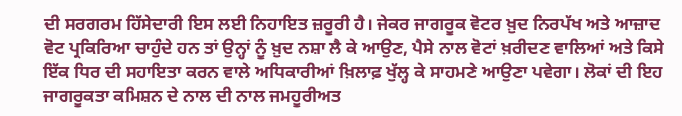ਦੀ ਸਰਗਰਮ ਹਿੱਸੇਦਾਰੀ ਇਸ ਲਈ ਨਿਹਾਇਤ ਜ਼ਰੂਰੀ ਹੈ। ਜੇਕਰ ਜਾਗਰੂਕ ਵੋਟਰ ਖ਼ੁਦ ਨਿਰਪੱਖ ਅਤੇ ਆਜ਼ਾਦ ਵੋਟ ਪ੍ਰਕਿਰਿਆ ਚਾਹੁੰਦੇ ਹਨ ਤਾਂ ਉਨ੍ਹਾਂ ਨੂੰ ਖ਼ੁਦ ਨਸ਼ਾ ਲੈ ਕੇ ਆਉਣ, ਪੈਸੇ ਨਾਲ ਵੋਟਾਂ ਖ਼ਰੀਦਣ ਵਾਲਿਆਂ ਅਤੇ ਕਿਸੇ ਇੱਕ ਧਿਰ ਦੀ ਸਹਾਇਤਾ ਕਰਨ ਵਾਲੇ ਅਧਿਕਾਰੀਆਂ ਖ਼ਿਲਾਫ਼ ਖੁੱਲ੍ਹ ਕੇ ਸਾਹਮਣੇ ਆਉਣਾ ਪਵੇਗਾ। ਲੋਕਾਂ ਦੀ ਇਹ ਜਾਗਰੂਕਤਾ ਕਮਿਸ਼ਨ ਦੇ ਨਾਲ ਦੀ ਨਾਲ ਜਮਹੂਰੀਅਤ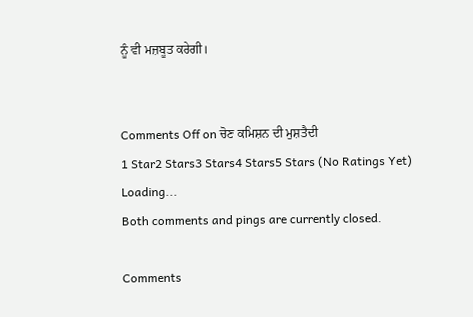ਨੂੰ ਵੀ ਮਜ਼ਬੂਤ ਕਰੇਗੀ।


Comments Off on ਚੋਣ ਕਮਿਸ਼ਨ ਦੀ ਮੁਸ਼ਤੈਦੀ
1 Star2 Stars3 Stars4 Stars5 Stars (No Ratings Yet)
Loading...
Both comments and pings are currently closed.

Comments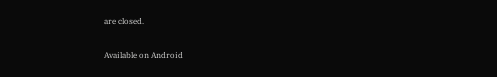are closed.

Available on Android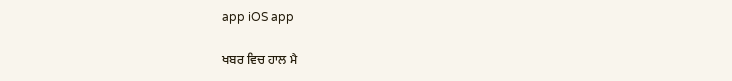app iOS app

ਖਬਰ ਵਿਚ ਹਾਲ ਮੈ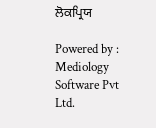ਲੋਕਪ੍ਰਿਯ

Powered by : Mediology Software Pvt Ltd.